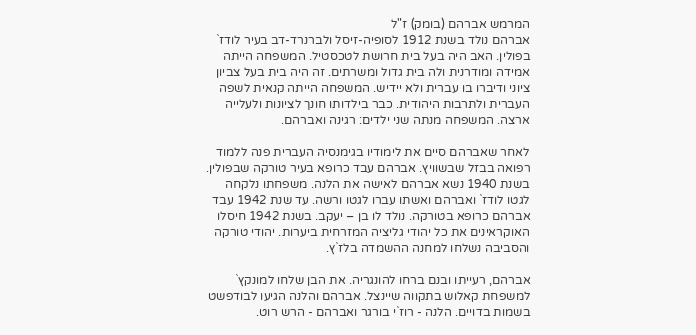המרמש אברהם (בומק) ז"ל
אברהם נולד בשנת 1912 לסופיה-זיסל ולברנרד-דב בעיר לודז` בפולין. האב היה בעל בית חרושת לטכסטיל. המשפחה הייתה אמידה ומודרנית ולה בית גדול ומשרתים. זה היה בית בעל צביון ציוני ודיברו בו עברית ולא יידיש. המשפחה הייתה קנאית לשפה העברית ולתרבות היהודית. כבר בילדותו חונך לציונות ולעלייה ארצה. המשפחה מנתה שני ילדים: רגינה ואברהם.

לאחר שאברהם סיים את לימודיו בגימנסיה העברית פנה ללמוד רפואה בבזל שבשוויץ. אברהם עבד כרופא בעיר טורקה שבפולין. בשנת 1940 נשא אברהם לאישה את הלנה. משפחתו נלקחה לגטו לודז` ואברהם ואשתו עברו לגטו ורשה. עד שנת 1942 עבד אברהם כרופא בטורקה. נולד לו בן – יעקב. בשנת 1942 חיסלו האוקראינים את כל יהודי גליציה המזרחית ביערות. יהודי טורקה והסביבה נשלחו למחנה ההשמדה בלז`ץ.

אברהם, רעייתו ובנם ברחו להונגריה. את הבן שלחו למונקץ` למשפחת קאלוש בתקווה שיינצל. אברהם והלנה הגיעו לבודפשט בשמות בדויים. הלנה - רוז`י בורגר ואברהם - הרש רוט.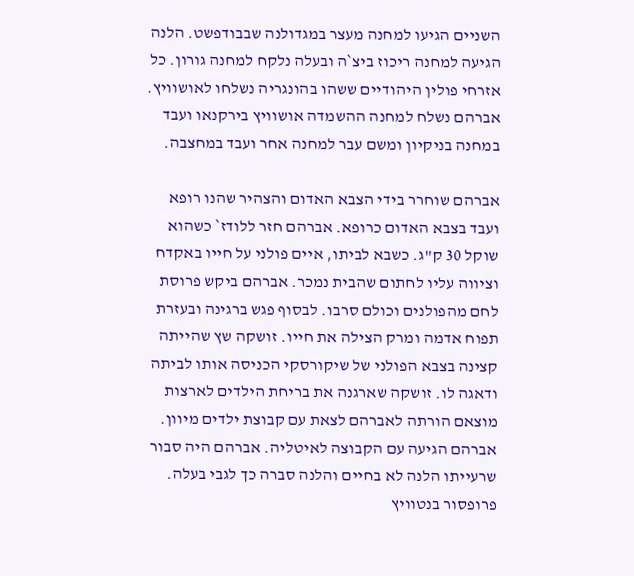השניים הגיעו למחנה מעצר במגדולנה שבבודפשט. הלנה הגיעה למחנה ריכוז ביצ`ה ובעלה נלקח למחנה גורון. כל אזרחי פולין היהודיים ששהו בהונגריה נשלחו לאושוויץ. אברהם נשלח למחנה ההשמדה אושוויץ בירקנאו ועבד במחנה בניקיון ומשם עבר למחנה אחר ועבד במחצבה.

אברהם שוחרר בידי הצבא האדום והצהיר שהנו רופא ועבד בצבא האדום כרופא. אברהם חזר ללודז` כשהוא שוקל 30 ק"ג. כשבא לביתו, איים פולני על חייו באקדח וציווה עליו לחתום שהבית נמכר. אברהם ביקש פרוסת לחם מהפולנים וכולם סרבו. לבסוף פגש ברגינה ובעזרת תפוח אדמה ומרק הצילה את חייו. זושקה שץ שהייתה קצינה בצבא הפולני של שיקורסקי הכניסה אותו לביתה ודאגה לו. זושקה שארגנה את בריחת הילדים לארצות מוצאם הורתה לאברהם לצאת עם קבוצת ילדים מיוון. אברהם הגיעה עם הקבוצה לאיטליה. אברהם היה סבור שרעייתו הלנה לא בחיים והלנה סברה כך לגבי בעלה. פרופסור בנטוויץ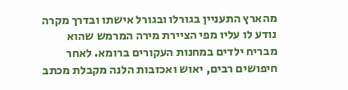מהארץ התעניין בגורלו ובגורל אישתו ובדרך מקרה נודע לו עליו מפי הציירת מירה המרמש שהוא מבריח ילדים במחנות העקורים ברומא. לאחר חיפושים רבים, יאוש ואכזבות הלנה מקבלת מכתב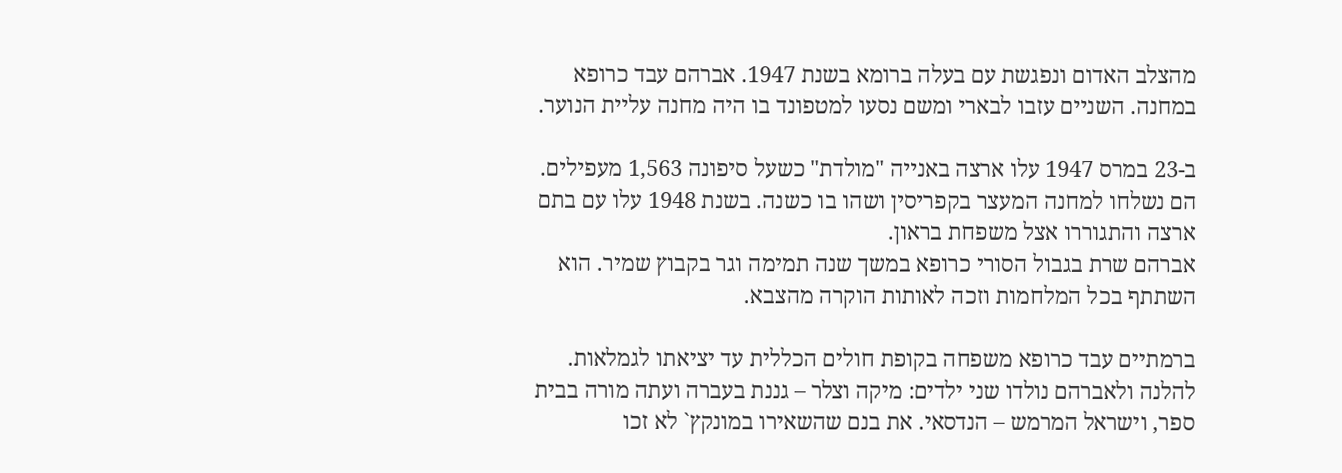מהצלב האדום ונפגשת עם בעלה ברומא בשנת 1947. אברהם עבד כרופא במחנה. השניים עזבו לבארי ומשם נסעו למטפונד בו היה מחנה עליית הנוער.

ב-23 במרס 1947 עלו ארצה באנייה "מולדת" כשעל סיפונה 1,563 מעפילים. הם נשלחו למחנה המעצר בקפריסין ושהו בו כשנה. בשנת 1948 עלו עם בתם ארצה והתגוררו אצל משפחת בראון.
אברהם שרת בגבול הסורי כרופא במשך שנה תמימה וגר בקבוץ שמיר. הוא השתתף בכל המלחמות וזכה לאותות הוקרה מהצבא.

ברמתיים עבד כרופא משפחה בקופת חולים הכללית עד יציאתו לגמלאות.
להלנה ולאברהם נולדו שני ילדים: מיקה וצלר – גננת בעברה ועתה מורה בבית ספר, וישראל המרמש – הנדסאי. את בנם שהשאירו במונקץ` לא זכו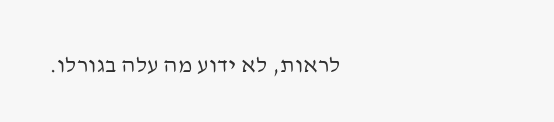לראות, לא ידוע מה עלה בגורלו.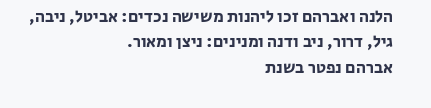הלנה ואברהם זכו ליהנות משישה נכדים: אביטל, ניבה, גיל, דרור, ניב ודנה ומנינים: ניצן ומאור.
אברהם נפטר בשנת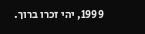1999, יהי זכרו ברוך.